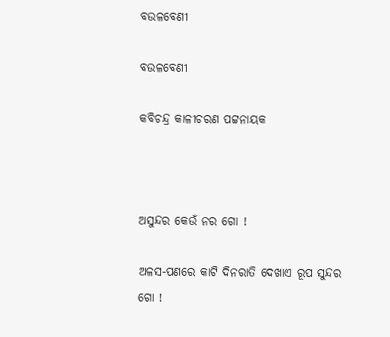ବଉଳବେଣୀ

ବଉଳବେଣୀ

କବିଚନ୍ଦ୍ର କାଳୀଚରଣ ପଟ୍ଟନାୟକ



ଅସୁନ୍ଦର କେଉଁ ନର ଗୋ !

ଅଳସ-ପଣରେ କାଟି ଦିନରାତି ଦେଖାଏ ରୂପ ସୁନ୍ଦର ଗୋ !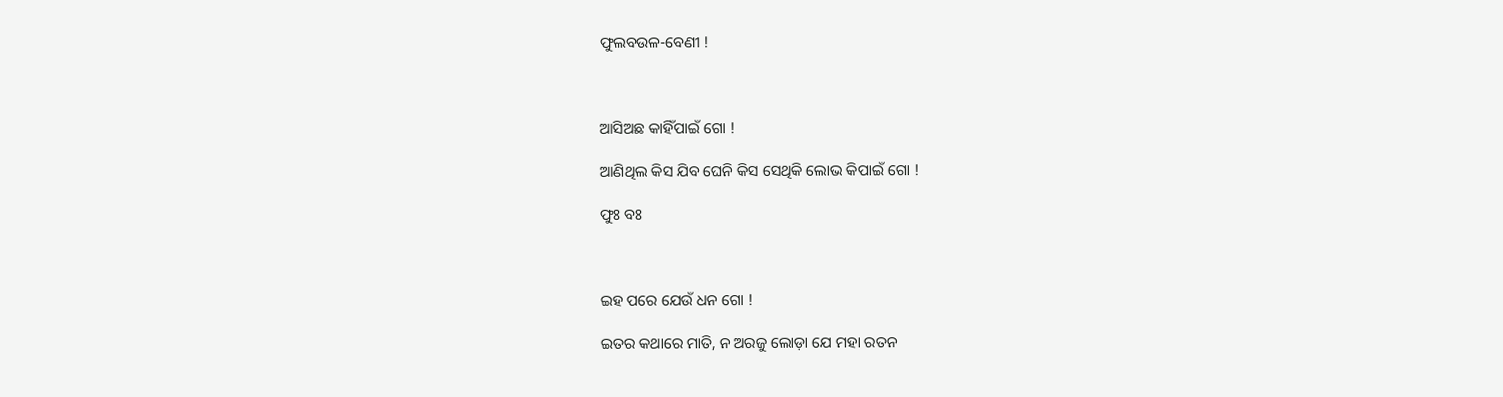ଫୁଲବଉଳ-ବେଣୀ !



ଆସିଅଛ କାହିଁପାଇଁ ଗୋ !

ଆଣିଥିଲ କିସ ଯିବ ଘେନି କିସ ସେଥିକି ଲୋଭ କିପାଇଁ ଗୋ !

ଫୁଃ ବଃ



ଇହ ପରେ ଯେଉଁ ଧନ ଗୋ !

ଇତର କଥାରେ ମାତି, ନ ଅରଜୁ ଲୋଡ଼ା ଯେ ମହା ରତନ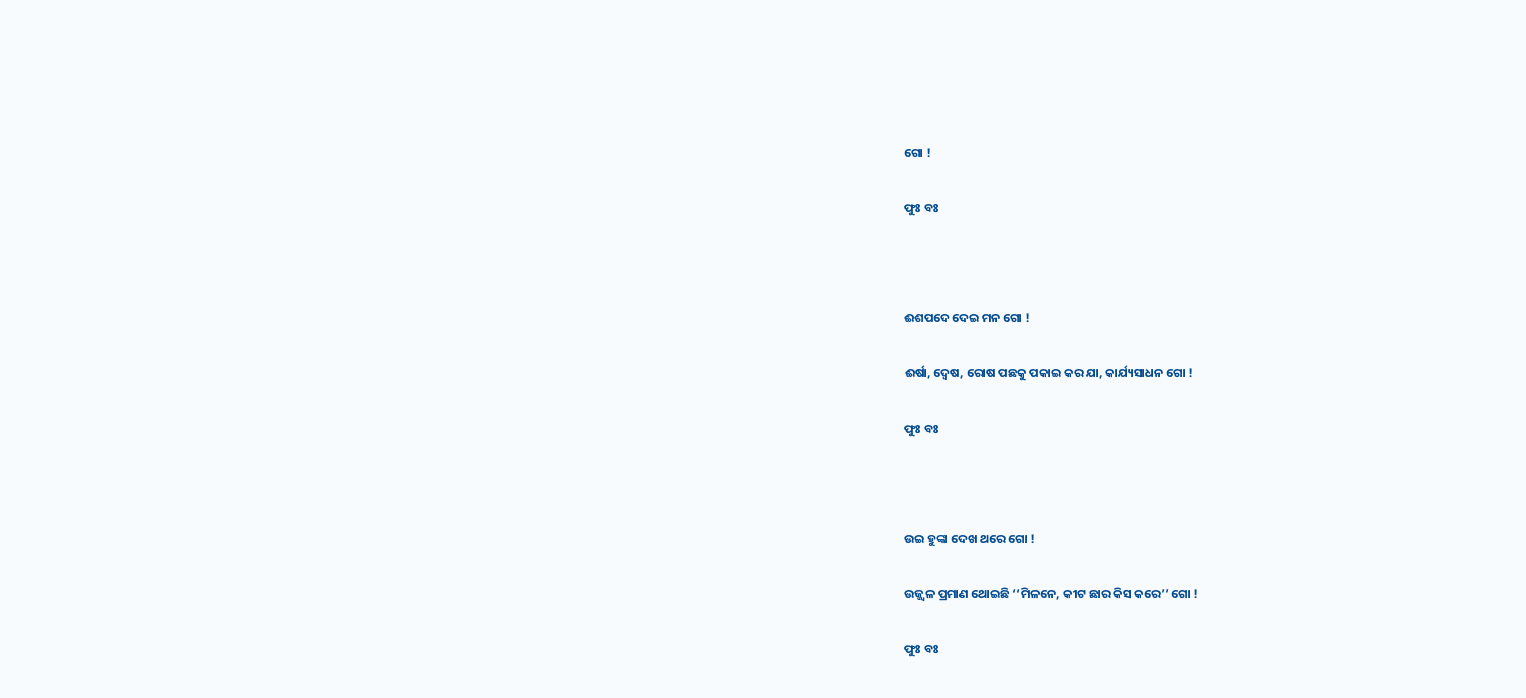ଗୋ !

ଫୁଃ ବଃ



ଈଶପଦେ ଦେଇ ମନ ଗୋ !

ଈର୍ଷା, ଦ୍ୱେଷ, ରୋଷ ପଛକୁ ପକାଇ କର ଯା, କାର୍ଯ୍ୟସାଧନ ଗୋ !

ଫୁଃ ବଃ



ଉଇ ହୁଙ୍କା ଦେଖ ଥରେ ଗୋ !

ଉଜ୍ଜ୍ୱଳ ପ୍ରମାଣ ଥୋଇଛି ‘‘ମିଳନେ, କୀଟ ଛାର କିସ କରେ’’ ଗୋ !

ଫୁଃ ବଃ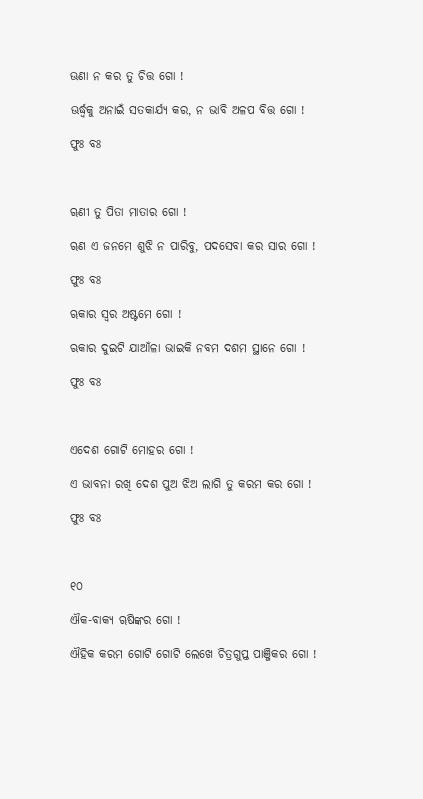ଊଣା ନ କର ତୁ ଚିତ୍ତ ଗୋ !

ଊର୍ଦ୍ଧ୍ୱକୁ ଅନାଇଁ ସତକାର୍ଯ୍ୟ କର, ନ ଭାବି ଅଳପ ବିତ୍ତ ଗୋ !

ଫୁଃ ବଃ



ୠଣୀ ତୁ ପିତା ମାତାର ଗୋ !

ୠଣ ଏ ଜନମେ ଶୁଝି ନ ପାରିବୁ, ପଦସେବା କର ସାର ଗୋ !

ଫୁଃ ବଃ

ୠକାର ସ୍ୱର ଅଷ୍ଟମେ ଗୋ !

ଋକାର ଦୁଇଟି ଯାଆଁଳା ଭାଇକି ନବମ ଦଶମ ସ୍ଥାନେ ଗୋ !

ଫୁଃ ବଃ



ଏଦେଶ ଗୋଟି ମୋହର ଗୋ !

ଏ ଭାବନା ରଖି ଦେଶ ପୁଅ ଝିଅ ଲାଗି ତୁ କରମ କର ଗୋ !

ଫୁଃ ବଃ



୧୦

ଐକ-ବାକ୍ୟ ୠଷିଙ୍କର ଗୋ !

ଐହିକ କରମ ଗୋଟି ଗୋଟି ଲେଖେ ଚିତ୍ରଗୁପ୍ତ ପାଞ୍ଜିକର ଗୋ !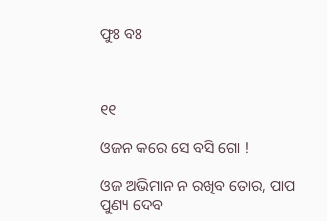ଫୁଃ ବଃ



୧୧

ଓଜନ କରେ ସେ ବସି ଗୋ !

ଓଜ ଅଭିମାନ ନ ରଖିବ ତୋର, ପାପ ପୁଣ୍ୟ ଦେବ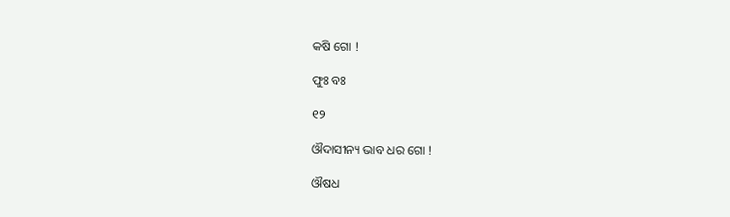କଷି ଗୋ !

ଫୁଃ ବଃ

୧୨

ଔଦାସୀନ୍ୟ ଭାବ ଧର ଗୋ !

ଔଷଧ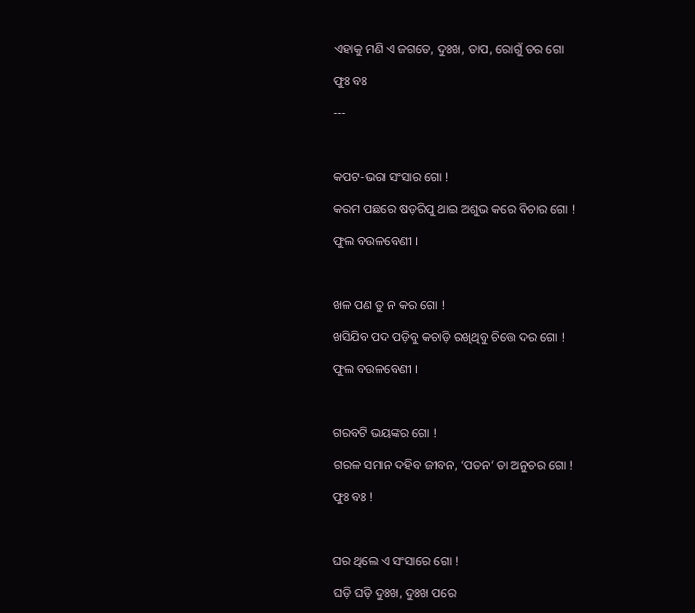ଏହାକୁ ମଣି ଏ ଜଗତେ, ଦୁଃଖ, ତାପ, ରୋଗୁଁ ତର ଗୋ

ଫୁଃ ବଃ

---



କପଟ-ଭରା ସଂସାର ଗୋ !

କରମ ପଛରେ ଷଡ଼ରିପୁ ଥାଇ ଅଶୁଭ କରେ ବିଚାର ଗୋ !

ଫୁଲ ବଉଳବେଣୀ ।



ଖଳ ପଣ ତୁ ନ କର ଗୋ !

ଖସିଯିବ ପଦ ପଡ଼ିବୁ କଚାଡ଼ି ରଖିଥିବୁ ଚିତ୍ତେ ଦର ଗୋ !

ଫୁଲ ବଉଳବେଣୀ ।



ଗରବଟି ଭୟଙ୍କର ଗୋ !

ଗରଳ ସମାନ ଦହିବ ଜୀବନ, ‘ପତନ’ ତା ଅନୁଚର ଗୋ !

ଫୁଃ ବଃ !



ଘର ଥିଲେ ଏ ସଂସାରେ ଗୋ !

ଘଡ଼ି ଘଡ଼ି ଦୁଃଖ, ଦୁଃଖ ପରେ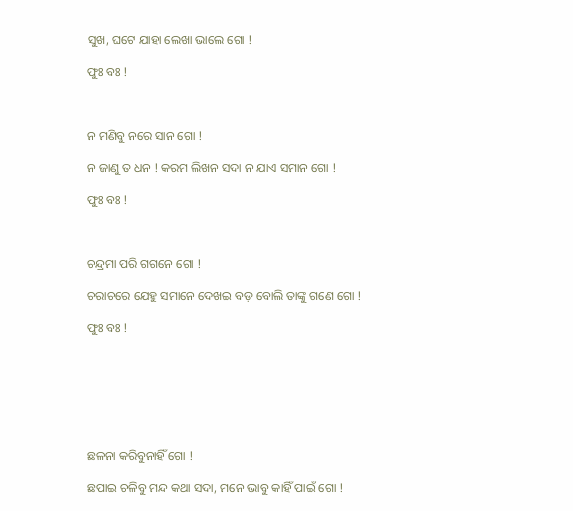ସୁଖ, ଘଟେ ଯାହା ଲେଖା ଭାଲେ ଗୋ !

ଫୁଃ ବଃ !



ନ ମଣିବୁ ନରେ ସାନ ଗୋ !

ନ ଜାଣୁ ତ ଧନ ! କରମ ଲିଖନ ସଦା ନ ଯାଏ ସମାନ ଗୋ !

ଫୁଃ ବଃ !



ଚନ୍ଦ୍ରମା ପରି ଗଗନେ ଗୋ !

ଚରାଚରେ ଯେହୁ ସମାନେ ଦେଖଇ ବଡ଼ ବୋଲି ତାଙ୍କୁ ଗଣେ ଗୋ !

ଫୁଃ ବଃ !







ଛଳନା କରିବୁନାହିଁ ଗୋ !

ଛପାଇ ଚଳିବୁ ମନ୍ଦ କଥା ସଦା, ମନେ ଭାବୁ କାହିଁ ପାଇଁ ଗୋ !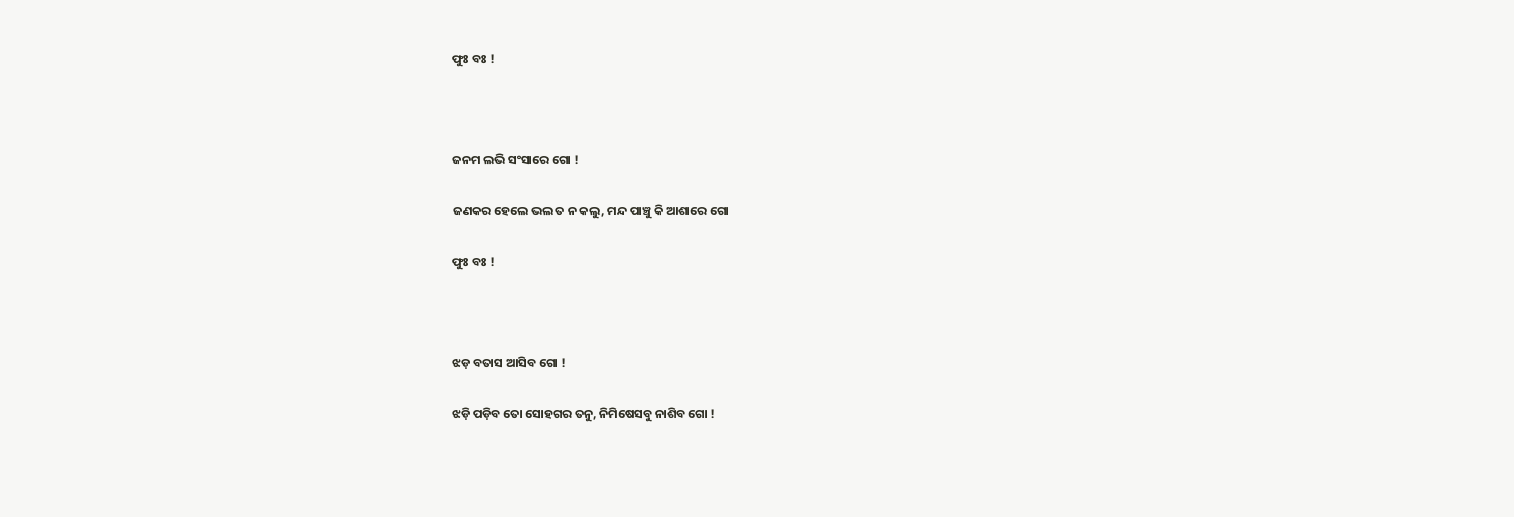ଫୁଃ ବଃ !



ଜନମ ଲଭି ସଂସାରେ ଗୋ !

ଜଣକର ହେଲେ ଭଲ ତ ନ କଲୁ, ମନ୍ଦ ପାଞ୍ଚୁ କି ଆଶାରେ ଗୋ

ଫୁଃ ବଃ !



ଝଡ଼ ବତାସ ଆସିବ ଗୋ !

ଝଡ଼ି ପଡ଼ିବ ତୋ ସୋହଗର ତନୁ, ନିମିଷେସବୁ ନାଶିବ ଗୋ !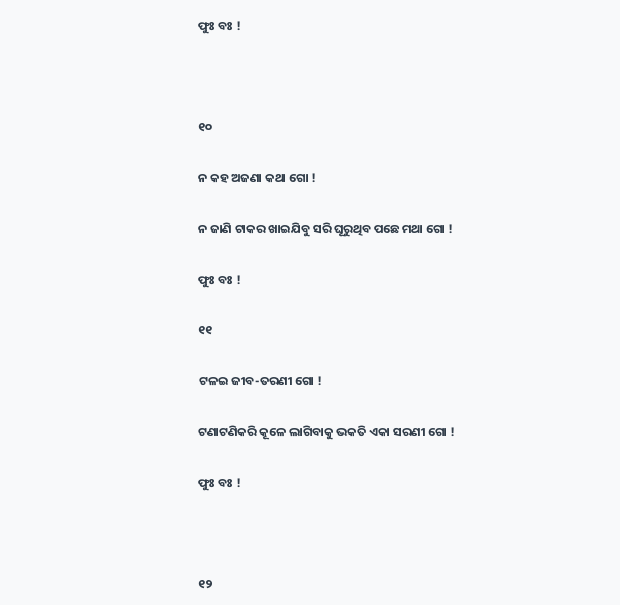ଫୁଃ ବଃ !



୧୦

ନ କହ ଅଜଣା କଥା ଗୋ !

ନ ଜାଣି ଟାକର ଖାଇଯିବୁ ସରି ଘୂରୁଥିବ ପଛେ ମଥା ଗୋ !

ଫୁଃ ବଃ !

୧୧

ଟଳଇ ଜୀବ-ତରଣୀ ଗୋ !

ଟଣାଟଣିକରି କୂଳେ ଲାଗିବାକୁ ଭକତି ଏକା ସରଣୀ ଗୋ !

ଫୁଃ ବଃ !



୧୨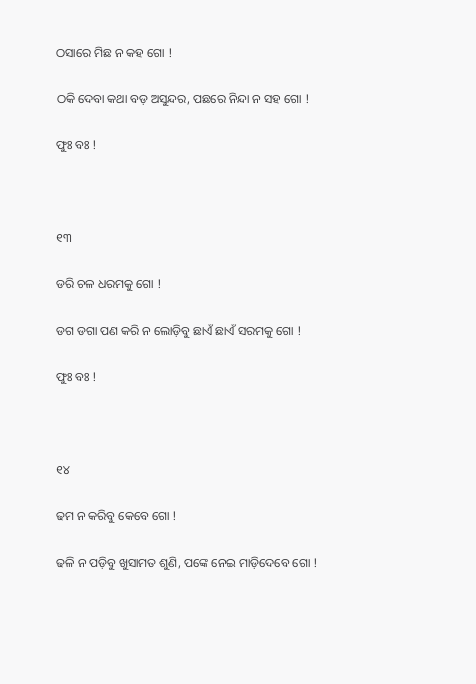ଠସାରେ ମିଛ ନ କହ ଗୋ !

ଠକି ଦେବା କଥା ବଡ଼ ଅସୁନ୍ଦର, ପଛରେ ନିନ୍ଦା ନ ସହ ଗୋ !

ଫୁଃ ବଃ !



୧୩

ଡରି ଚଳ ଧରମକୁ ଗୋ !

ଡଗ ଡଗା ପଣ କରି ନ ଲୋଡ଼ିବୁ ଛାଏଁ ଛାଏଁ ସରମକୁ ଗୋ !

ଫୁଃ ବଃ !



୧୪

ଢମ ନ କରିବୁ କେବେ ଗୋ !

ଢଳି ନ ପଡ଼ିବୁ ଖୁସାମତ ଶୁଣି, ପଙ୍କେ ନେଇ ମାଡ଼ିଦେବେ ଗୋ !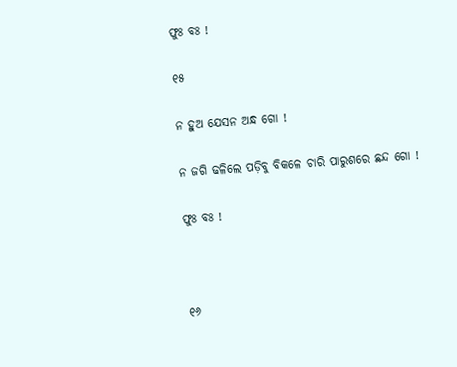ଫୁଃ ବଃ !

୧୫

ନ ହୁଅ ଯେସନ ଅନ୍ଧ ଗୋ !

ନ ଜଗି ଢଳିଲେ ପଡ଼ିବୁ ବିକଳେ ଚାରି ପାରୁଶରେ ଛନ୍ଦ ଗୋ !

ଫୁଃ ବଃ !



୧୬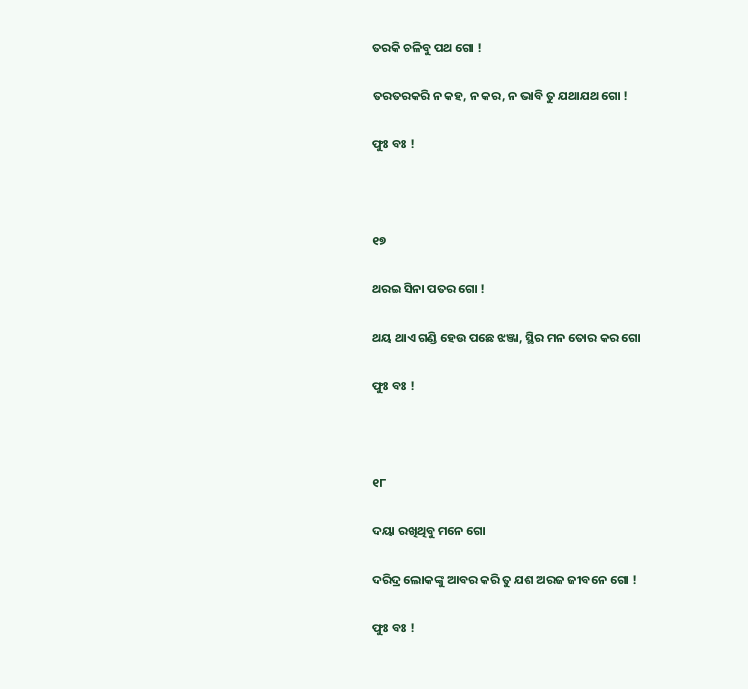ତରକି ଚଳିବୁ ପଥ ଗୋ !

ତରତରକରି ନ କହ, ନ କର, ନ ଭାବି ତୁ ଯଥାଯଥ ଗୋ !

ଫୁଃ ବଃ !



୧୭

ଥରଇ ସିନା ପତର ଗୋ !

ଥୟ ଥାଏ ଗଣ୍ଡି ହେଉ ପଛେ ଝଞ୍ଜା, ସ୍ଥିର ମନ ତୋର କର ଗୋ

ଫୁଃ ବଃ !



୧୮

ଦୟା ରଖିଥିବୁ ମନେ ଗୋ

ଦରିଦ୍ର ଲୋକଙ୍କୁ ଆବର କରି ତୁ ଯଶ ଅରଜ ଜୀବନେ ଗୋ !

ଫୁଃ ବଃ !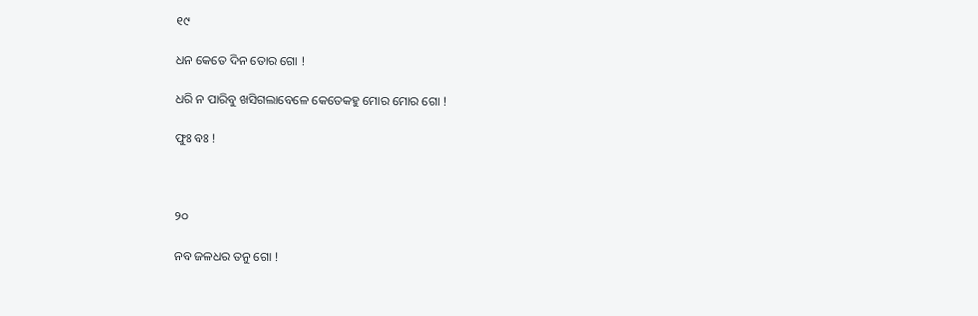୧୯

ଧନ କେତେ ଦିନ ତୋର ଗୋ !

ଧରି ନ ପାରିବୁ ଖସିଗଲାବେଳେ କେତେକହୁ ମୋର ମୋର ଗୋ !

ଫୁଃ ବଃ !



୨୦

ନବ ଜଳଧର ତନୁ ଗୋ !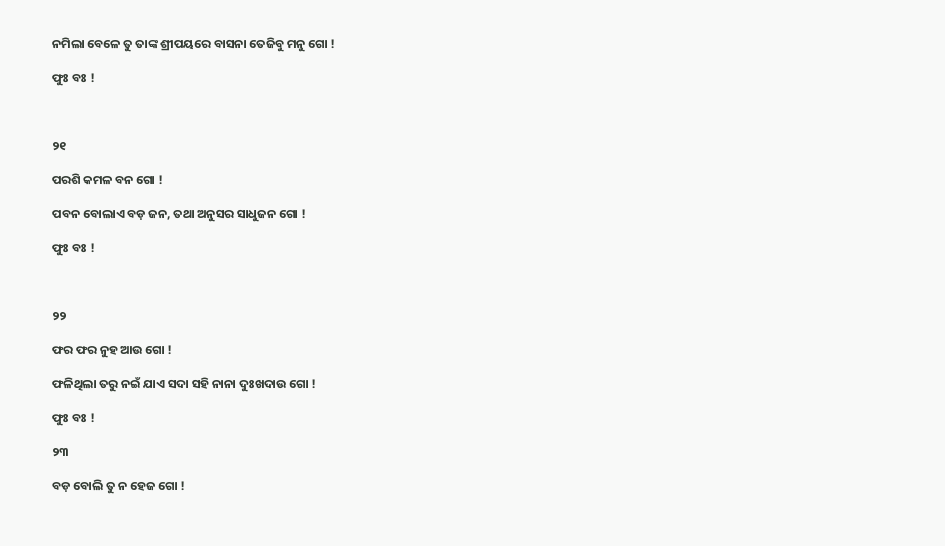ନମିଲା ବେଳେ ତୁ ତାଙ୍କ ଶ୍ରୀପୟରେ ବାସନା ତେଜିବୁ ମନୁ ଗୋ !

ଫୁଃ ବଃ !



୨୧

ପରଶି କମଳ ବନ ଗୋ !

ପବନ ବୋଲାଏ ବଡ଼ ଜନ, ତଥା ଅନୁସର ସାଧୁଜନ ଗୋ !

ଫୁଃ ବଃ !



୨୨

ଫର ଫର ନୁହ ଆଉ ଗୋ !

ଫଳିଥିଲା ତରୁ ନଇଁ ଯାଏ ସଦା ସହି ନାନା ଦୁଃଖଦାଉ ଗୋ !

ଫୁଃ ବଃ !

୨୩

ବଡ଼ ବୋଲି ତୁ ନ ହେଜ ଗୋ !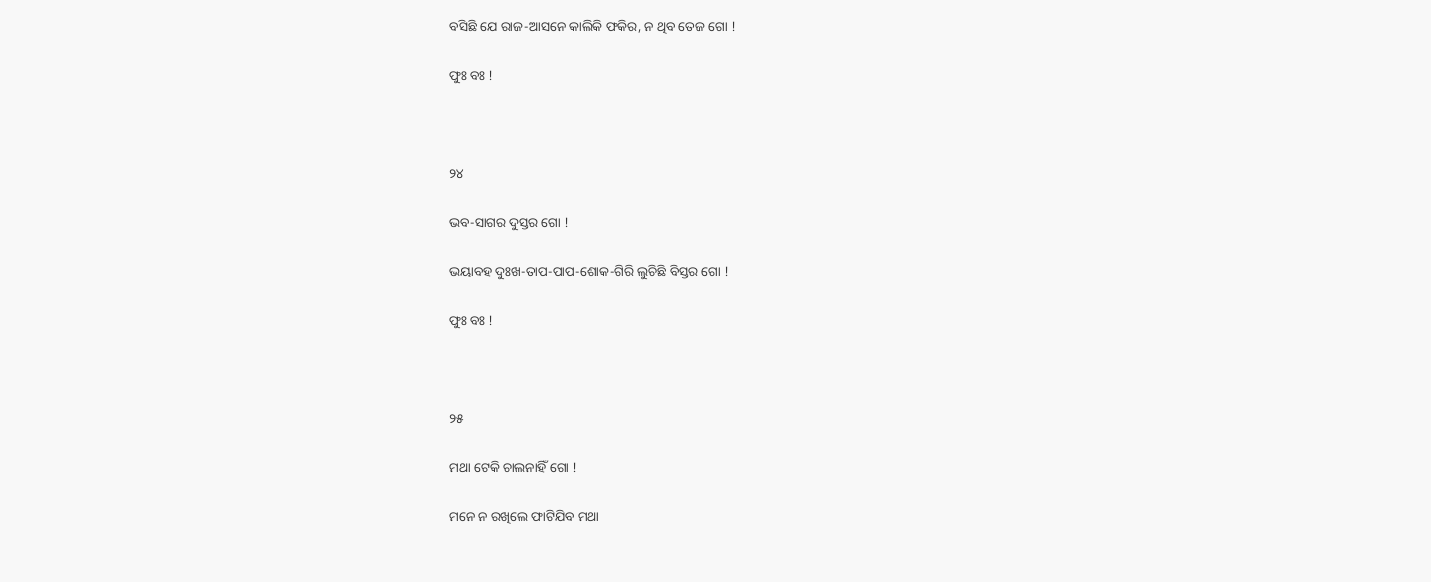ବସିଛି ଯେ ରାଜ-ଆସନେ କାଲିକି ଫକିର, ନ ଥିବ ତେଜ ଗୋ !

ଫୁଃ ବଃ !



୨୪

ଭବ-ସାଗର ଦୁସ୍ତର ଗୋ !

ଭୟାବହ ଦୁଃଖ-ତାପ-ପାପ-ଶୋକ-ଗିରି ଲୁଚିଛି ବିସ୍ତର ଗୋ !

ଫୁଃ ବଃ !



୨୫

ମଥା ଟେକି ଚାଲନାହିଁ ଗୋ !

ମନେ ନ ରଖିଲେ ଫାଟିଯିବ ମଥା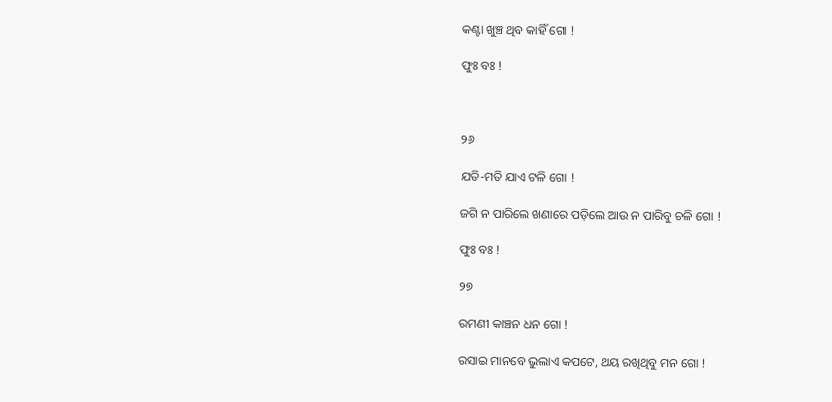କଣ୍ଟା ଖୁଞ୍ଚ ଥିବ କାହିଁ ଗୋ !

ଫୁଃ ବଃ !



୨୬

ଯତି-ମତି ଯାଏ ଟଳି ଗୋ !

ଜଗି ନ ପାରିଲେ ଖଣାରେ ପଡ଼ିଲେ ଆଉ ନ ପାରିବୁ ଚଳି ଗୋ !

ଫୁଃ ବଃ !

୨୭

ରମଣୀ କାଞ୍ଚନ ଧନ ଗୋ !

ରସାଇ ମାନବେ ଭୁଲାଏ କପଟେ, ଥୟ ରଖିଥିବୁ ମନ ଗୋ !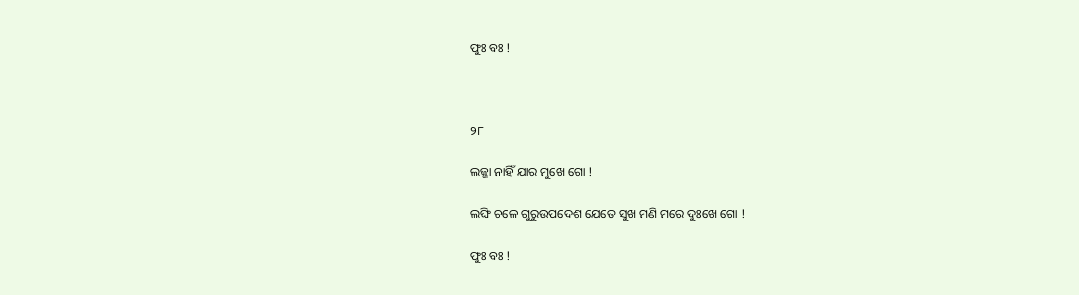ଫୁଃ ବଃ !



୨୮

ଲଜ୍ଜା ନାହିଁ ଯାର ମୁଖେ ଗୋ !

ଲଙ୍ଘି ଚଳେ ଗୁରୁଉପଦେଶ ଯେତେ ସୁଖ ମଣି ମରେ ଦୁଃଖେ ଗୋ !

ଫୁଃ ବଃ !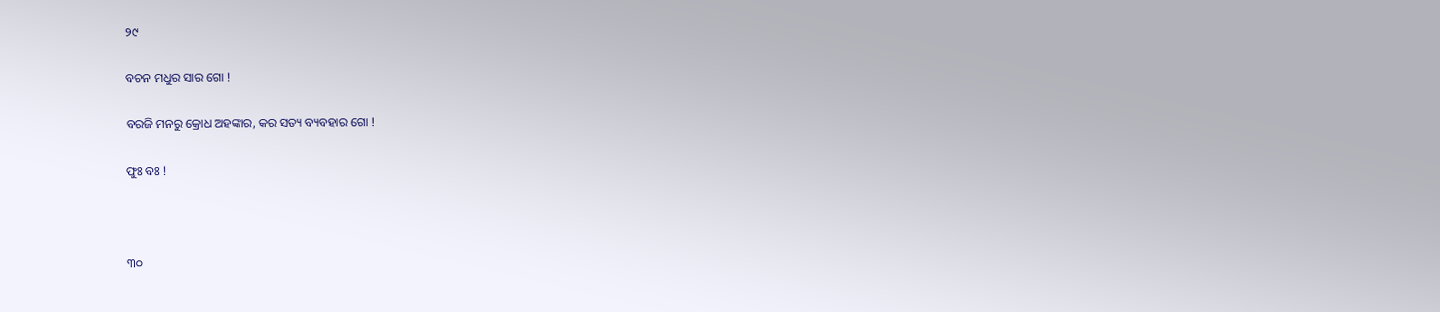୨୯

ବଚନ ମଧୁର ସାର ଗୋ !

ବରଜି ମନରୁ କ୍ରୋଧ ଅହଙ୍କାର, କର ସତ୍ୟ ବ୍ୟବହାର ଗୋ !

ଫୁଃ ବଃ !



୩୦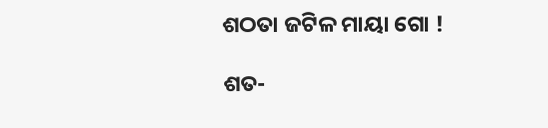ଶଠତା ଜଟିଳ ମାୟା ଗୋ !

ଶତ-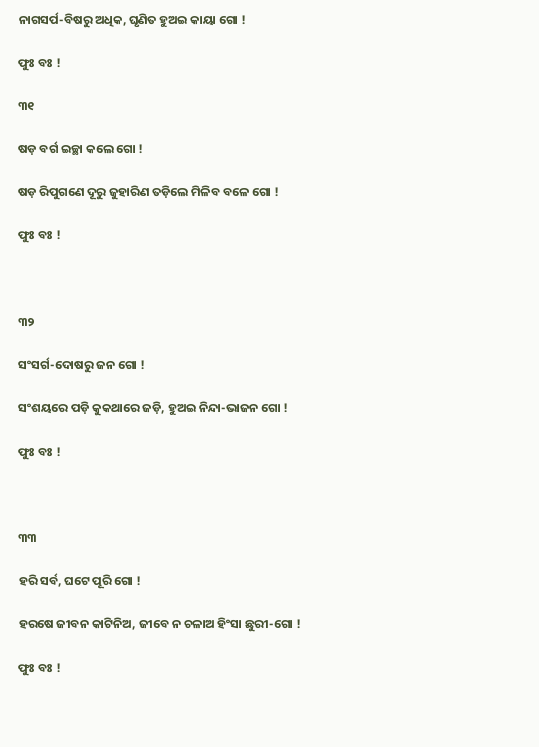ନାଗସର୍ପ-ବିଷରୁ ଅଧିକ, ଘୃଣିତ ହୁଅଇ କାୟା ଗୋ !

ଫୁଃ ବଃ !

୩୧

ଷଡ଼ ବର୍ଗ ଇଚ୍ଛା କଲେ ଗୋ !

ଷଡ଼ ରିପୁଗଣେ ଦୂରୁ ଜୁହାରିଣ ତଡ଼ିଲେ ମିଳିବ ବଳେ ଗୋ !

ଫୁଃ ବଃ !



୩୨

ସଂସର୍ଗ-ଦୋଷରୁ ଜନ ଗୋ !

ସଂଶୟରେ ପଡ଼ି କୁକଥାରେ ଜଡ଼ି, ହୁଅଇ ନିନ୍ଦା-ଭାଜନ ଗୋ !

ଫୁଃ ବଃ !



୩୩

ହରି ସର୍ବ, ଘଟେ ପୂରି ଗୋ !

ହରଷେ ଜୀବନ କାଟିନିଅ, ଜୀବେ ନ ଚଳାଅ ହିଂସା ଛୁରୀ-ଗୋ !

ଫୁଃ ବଃ !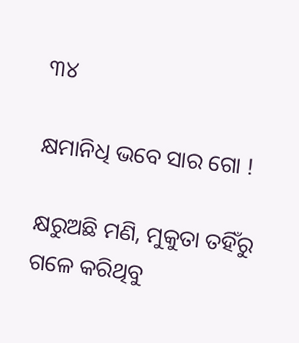୩୪

କ୍ଷମାନିଧି ଭବେ ସାର ଗୋ !

କ୍ଷରୁଅଛି ମଣି, ମୁକୁତା ତହିଁରୁ ଗଳେ କରିଥିବୁ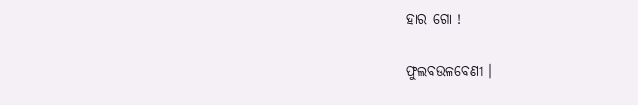ହାର ଗୋ !

ଫୁଲବଉଳବେଣୀ ।